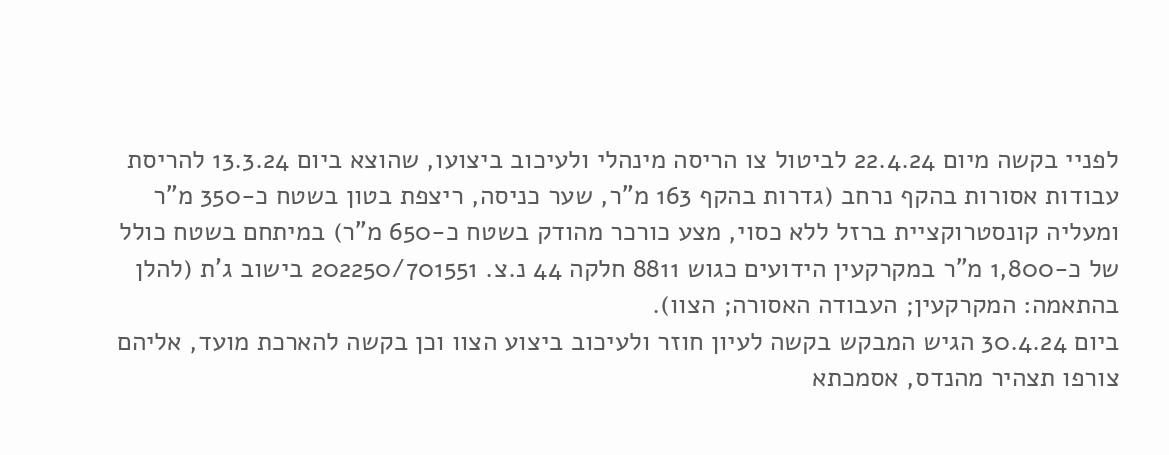לפניי בקשה מיום 22.4.24 לביטול צו הריסה מינהלי ולעיכוב ביצועו, שהוצא ביום 13.3.24 להריסת עבודות אסורות בהקף נרחב (גדרות בהקף 163 מ"ר, שער כניסה, ריצפת בטון בשטח כ-350 מ"ר ומעליה קונסטרוקציית ברזל ללא כסוי, מצע כורכר מהודק בשטח כ-650 מ"ר) במיתחם בשטח כולל של כ-1,800 מ"ר במקרקעין הידועים כגוש 8811 חלקה 44 נ.צ. 202250/701551 בישוב ג'ת (להלן בהתאמה: המקרקעין; העבודה האסורה; הצוו).
ביום 30.4.24 הגיש המבקש בקשה לעיון חוזר ולעיכוב ביצוע הצוו וכן בקשה להארכת מועד, אליהם צורפו תצהיר מהנדס, אסמכתא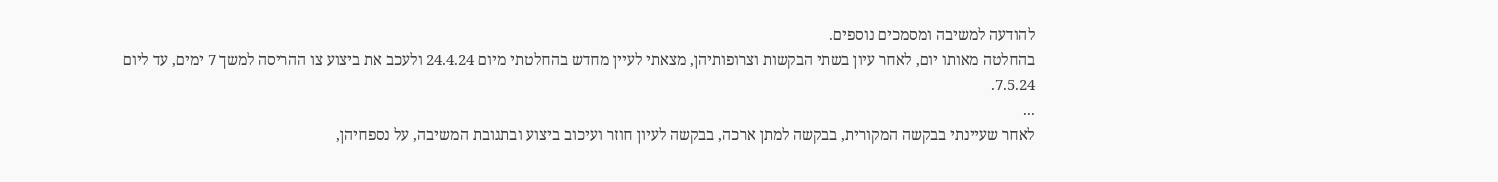להודעה למשיבה ומסמכים נוספים.
בהחלטה מאותו יום, לאחר עיון בשתי הבקשות וצרופותיהן, מצאתי לעיין מחדש בהחלטתי מיום 24.4.24 ולעכב את ביצוע צו ההריסה למשך 7 ימים, עד ליום 7.5.24.
...
לאחר שעיינתי בבקשה המקורית, בבקשה למתן ארכה, בבקשה לעיון חוזר ועיכוב ביצוע ובתגובת המשיבה, על נספחיהן,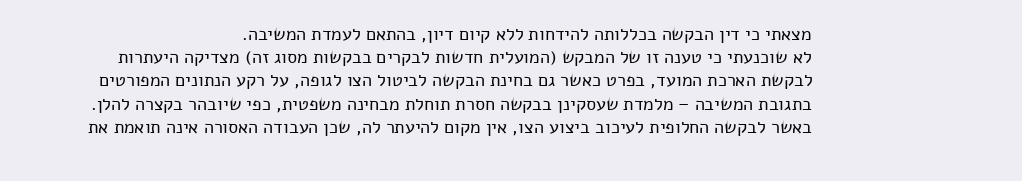מצאתי כי דין הבקשה בכללותה להידחות ללא קיום דיון, בהתאם לעמדת המשיבה.
לא שוכנעתי כי טענה זו של המבקש (המועלית חדשות לבקרים בבקשות מסוג זה) מצדיקה היעתרות לבקשת הארכת המועד, בפרט כאשר גם בחינת הבקשה לביטול הצו לגופה, על רקע הנתונים המפורטים בתגובת המשיבה – מלמדת שעסקינן בבקשה חסרת תוחלת מבחינה משפטית, כפי שיובהר בקצרה להלן.
באשר לבקשה החלופית לעיכוב ביצוע הצו, אין מקום להיעתר לה, שכן העבודה האסורה אינה תואמת את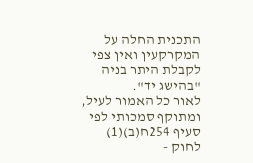התכנית החלה על המקרקעין ואין צפי לקבלת היתר בניה "בהישג יד".
לאור כל האמור לעיל, ומתוקף סמכותי לפי סעיף 254ח(ב)(1) לחוק -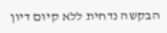הבקשה נדחית ללא קיום דיון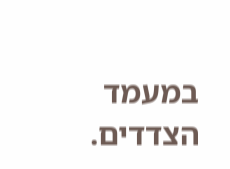במעמד הצדדים.